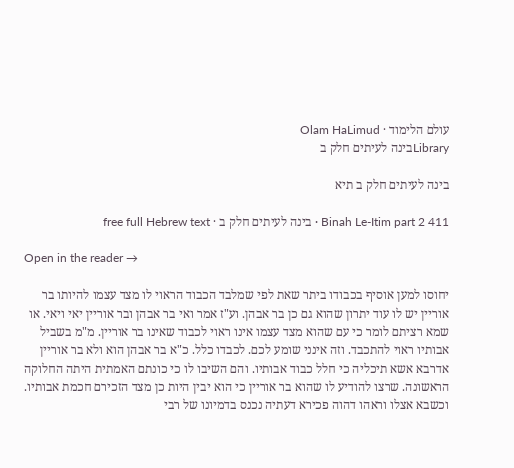עולם הלימוד · Olam HaLimud
Libraryבינה לעיתים חלק ב

בינה לעיתים חלק ב תיא

Binah Le-Itim part 2 411 · בינה לעיתים חלק ב · free full Hebrew text

Open in the reader →

יחוסו למען אוסיף בכבודו ביתר שאת לפי שמלבד הכבוד הראוי לו מצד עצמו להיותו בר אוריין יש לו עוד יתרון שהוא גם כן בר אבהן. וע"ז אמר ואי בר אבהן ובר אוריין יאי ויאי. או שמא רציתם לומר כי עם שהוא מצד עצמו אינו ראוי לכבוד שאינו בר אוריין. מ"מ בשביל אבותיו ראוי להתכבד. וזה אינני שומע לכם. לכבדו כלל. כ"א בר אבהן הוא ולא בר אוריין אדרבא אשא תיכליה כי חלל כבוד אבותיו. והם השיבו לו כי כונתם האמתית היתה החלוקה הראשונה. שרצו להודיע לו שהוא בר אוריין כי הוא יבין היות כן מצד הזכירם חכמת אבותיו. וכשבא אצלו וראהו דהוה פכירא דעתיה נכנס בדמיונו של רבי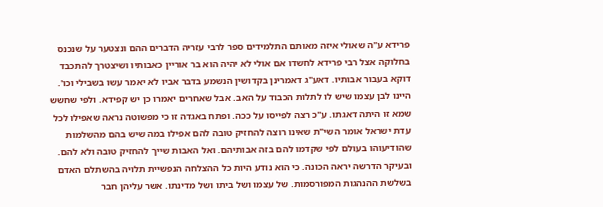פרידא ע"ה שאולי איזה מאותם התלמידים ספר לרבי עזריה הדברים ההם ונצטער על שנכנס בחלוקה אצל רבי פרידא לחשדו אם אולי לא יהיה הוא בר אוריין כאבותיו ושיצטרך להתכבד דוקא בעבור אבותיו. דאע"ג דאמרינן בקדושין הנשמע בדבר אביו לא יאמר עשו בשבילי וכו'. היינו לבן עצמו שיש לו לתלות הכבוד על האב. אבל שאחרים יאמרו כן יש קפידא. ולפי שחשש שמא זו היתה דאגתו. ע"כ רצה לפייסו על ככה. ופתח באגדה זו כי מפשוטה נראה שאפילו לכל עדת ישראל אומר השי"ת שאינו רוצה להחזיק טובה להם אפילו במה שיש בהם מהשלמות שהודיעוהו בעולם לפי שקדמו להם בזה אבותיהם. ואל האבות שייך להחזיק טובה ולא להם. ובעיקר הדרשה יראה הכונה. כי הוא נודע היות כל ההצלחה הנפשיית תלויה בהשתלם האדם בשלשת ההנהגות המפורסמות. של עצמו ושל ביתו ושל מדינתו. אשר עליהן חבר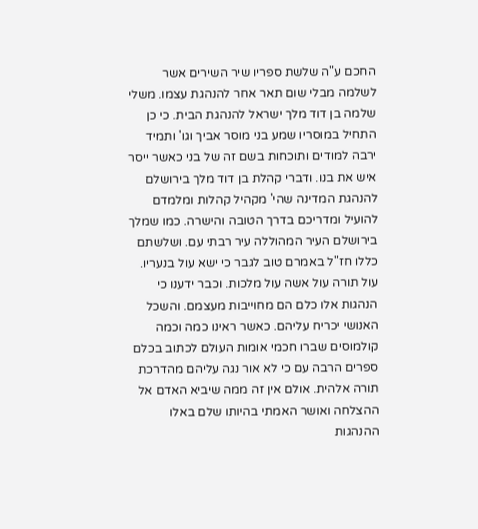החכם ע"ה שלשת ספריו שיר השירים אשר לשלמה מבלי שום תאר אחר להנהגת עצמו. משלי שלמה בן דוד מלך ישראל להנהגת הבית. כי כן התחיל במוסריו שמע בני מוסר אביך וגו' ותמיד ירבה למודים ותוכחות בשם זה של בני כאשר ייסר איש את בנו. ודברי קהלת בן דוד מלך בירושלם להנהגת המדינה שהי' מקהיל קהלות ומלמדם להועיל ומדריכם בדרך הטובה והישרה. כמו שמלך בירושלם העיר המהוללה עיר רבתי עם. ושלשתם כללו חז"ל באמרם טוב לגבר כי ישא עול בנעריו. עול תורה עול אשה עול מלכות. וכבר ידענו כי הנהגות אלו כלם הם מחוייבות מעצמם. והשכל האנושי יכריח עליהם. כאשר ראינו כמה וכמה קולמוסים שברו חכמי אומות העולם לכתוב בכלם ספרים הרבה עם כי לא אור נגה עליהם מהדרכת תורה אלהית. אולם אין זה ממה שיביא האדם אל ההצלחה ואושר האמתי בהיותו שלם באלו ההנהגות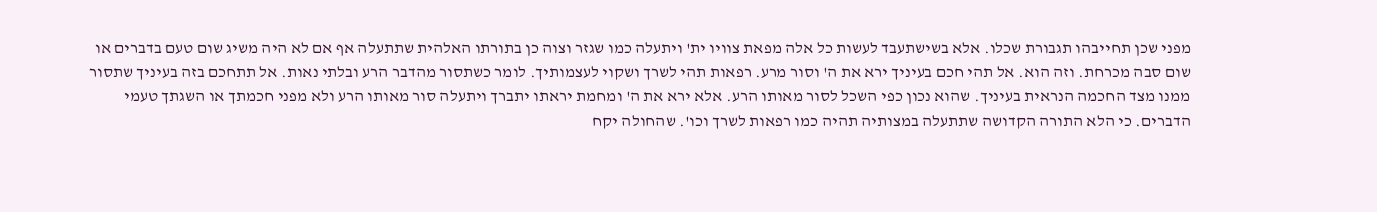מפני שכן תחייבהו תגבורת שכלו. אלא בשישתעבד לעשות כל אלה מפאת צוויו ית' ויתעלה כמו שגזר וצוה כן בתורתו האלהית שתתעלה אף אם לא היה משיג שום טעם בדברים או שום סבה מכרחת. וזה הוא. אל תהי חכם בעיניך ירא את ה' וסור מרע. רפאות תהי לשרך ושקוי לעצמותיך. לומר כשתסור מהדבר הרע ובלתי נאות. אל תתחכם בזה בעיניך שתסור ממנו מצד החכמה הנראית בעיניך. שהוא נכון כפי השכל לסור מאותו הרע. אלא ירא את ה' ומחמת יראתו יתברך ויתעלה סור מאותו הרע ולא מפני חכמתך או השגתך טעמי הדברים. כי הלא התורה הקדושה שתתעלה במצותיה תהיה כמו רפאות לשרך וכו'. שהחולה יקח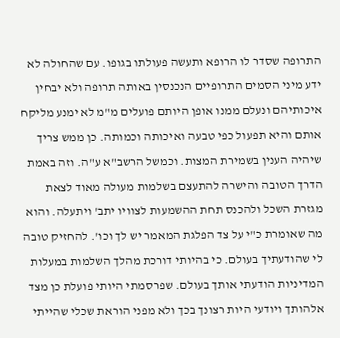התרופה שסדר לו הרופא ותעשה פעולתו בגופו. עם שהחולה לא ידע מיני הסמים התרופיים הנכנסין באותה תרופה ולא יבחין איכותיהם ונעלם ממנו אופן היותם פועלים מ"מ לא ימנע מליקח אותם והיא תפעול כפי טבעה ואיכותה וכמותה. כן ממש צריך שיהיה הענין בשמירת המצות. וכמשל הרשב"א ע"ה. וזה באמת הדרך הטובה והישרה להתעצם בשלמות מעולה מאוד לצאת מגזרת השכל ולהכנס תחת ההשמעות לצוויו יתב' ויתעלה. והוא מה שאומרת כ"י על צד הפלגת המאמר יש לך וכו'. להחזיק טובה לי שהודעתיך בעולם. כי בהיותי דורכת מהלך השלמות במעלות המדיניות הודעתי אותך בעולם. שפרסמתי היותי פועלת כן מצד אלהותך ויודעי היות רצונך בכך ולא מפני הוראת שכלי שהייתי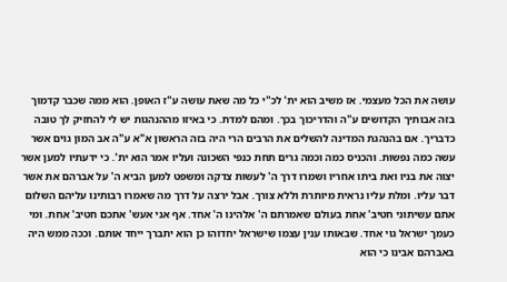עושה את הכל מעצמי. אז משיב הוא ית' לכ"י כל מה שאת עושה ע"ז האופן. הוא ממה שכבר קדמוך בזה אבותיך הקדושים ע"ה והדריכוך בכך. ומהם למדת. כי באיזו מההנהגות יש לי להחזיק לך טובה כדבריך. אם בהנהגת המדינה להשלים את הרבים הרי היה בזה הראשון א"א ע"ה אב המון גוים אשר עשה כמה נפשות. והכניס כמה וכמה גרים תחת כנפי השכונה ועליו אמר הוא ית'. כי ידעתיו למען אשר יצוה את בניו ואת ביתו אחריו ושמרו דרך ה' לעשות צדקה ומשפט למען הביא ה' על אברהם את אשר דבר עליו. ומלת עליו נראית מיותרת וללא צורך. אבל ירצה על דרך מה שאמרו רבותינו עליהם השלום אתם עשיתוני חטיב' אחת בעולם שאמרתם ה' אלהינו ה' אחד. אף אני אעש' אתכם חטיב' אחת. ומי כעמך ישראל גוי אחד. שבאותו ענין עצמו שישראל יחדוהו כן הוא יתברך ייחד אותם. וככה ממש היה באברהם אבינו כי הוא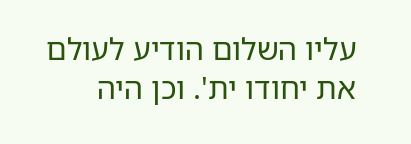עליו השלום הודיע לעולם את יחודו ית'. וכן היה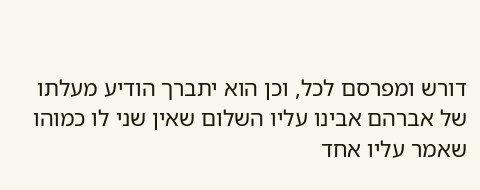דורש ומפרסם לכל, וכן הוא יתברך הודיע מעלתו של אברהם אבינו עליו השלום שאין שני לו כמוהו שאמר עליו אחד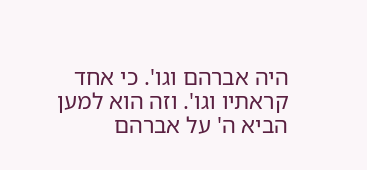היה אברהם וגו'. כי אחד קראתיו וגו'. וזה הוא למען הביא ה' על אברהם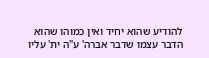להודיע שהוא יחיד ואין כמוהו שהוא הדבר עצמו שדבר אברה' ע"ה ית' עליו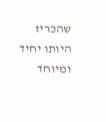שהכריז היותו יחיד ומיוחד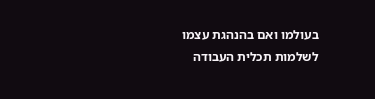בעולמו ואם בהנהגת עצמו לשלמות תכלית העבודה